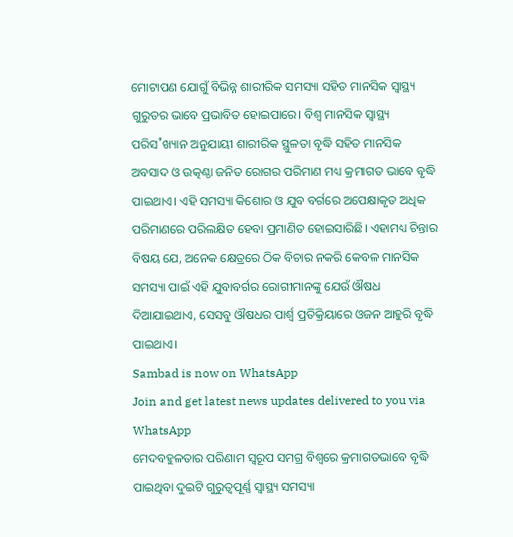ମୋଟାପଣ ଯୋଗୁଁ ବିଭିନ୍ନ ଶାରୀରିକ ସମସ୍ୟା ସହିତ ମାନସିକ ସ୍ବାସ୍ଥ୍ୟ ଗୁରୁତର ଭାବେ ପ୍ରଭାବିତ ହୋଇପାରେ। ବିଶ୍ବ ମାନସିକ ସ୍ବାସ୍ଥ୍ୟ ପରିସ˚ଖ୍ୟାନ ଅନୁଯାୟୀ ଶାରୀରିକ ସ୍ଥୁଳତା ବୃଦ୍ଧି ସହିତ ମାନସିକ ଅବସାଦ ଓ ଉତ୍କଣ୍ଠା ଜନିତ ରୋଗର ପରିମାଣ ମଧ୍ୟ କ୍ରମାଗତ ଭାବେ ବୃଦ୍ଧି ପାଇଥାଏ। ଏହି ସମସ୍ୟା କିଶୋର ଓ ଯୁବ ବର୍ଗରେ ଅପେକ୍ଷାକୃତ ଅଧିକ ପରିମାଣରେ ପରିଲକ୍ଷିତ ହେବା ପ୍ରମାଣିତ ହୋଇସାରିଛି। ଏହାମଧ୍ୟ ଚିନ୍ତାର ବିଷୟ ଯେ, ଅନେକ କ୍ଷେତ୍ରରେ ଠିକ ବିଚାର ନକରି କେବଳ ମାନସିକ ସମସ୍ୟା ପାଇଁ ଏହି ଯୁବାବର୍ଗର ରୋଗୀମାନଙ୍କୁ ଯେଉଁ ଔଷଧ ଦିଆଯାଇଥାଏ, ସେସବୁ ଔଷଧର ପାର୍ଶ୍ବ ପ୍ରତିକ୍ରିୟାରେ ଓଜନ ଆହୁରି ବୃଦ୍ଧି ପାଇଥାଏ।
Sambad is now on WhatsApp
Join and get latest news updates delivered to you via WhatsApp
ମେଦବହୁଳତାର ପରିଣାମ ସ୍ବରୂପ ସମଗ୍ର ବିଶ୍ବରେ କ୍ରମାଗତଭାବେ ବୃଦ୍ଧି ପାଇଥିବା ଦୁଇଟି ଗୁରୁତ୍ବପୂର୍ଣ୍ଣ ସ୍ବାସ୍ଥ୍ୟ ସମସ୍ୟା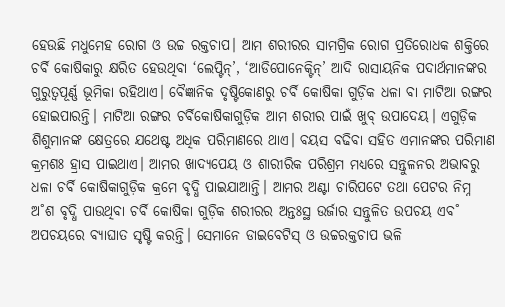ହେଉଛି ମଧୁମେହ ରୋଗ ଓ ଉଚ୍ଚ ରକ୍ତଚାପ। ଆମ ଶରୀରର ସାମଗ୍ରିକ ରୋଗ ପ୍ରତିରୋଧକ ଶକ୍ତିରେ ଚର୍ବି କୋଷିକାରୁ କ୍ଷରିତ ହେଉଥିବା ‘ଲେପ୍ଟିନ୍’, ‘ଆଡିପୋନେକ୍ଟିନ୍’ ଆଦି ରାସାୟନିକ ପଦାର୍ଥମାନଙ୍କର ଗୁରୁତ୍ବପୂର୍ଣ୍ଣ ଭୂମିକା ରହିଥାଏ। ବୈଜ୍ଞାନିକ ଦୃଷ୍ଟିକୋଣରୁ ଚର୍ବି କୋଷିକା ଗୁଡ଼ିକ ଧଳା ବା ମାଟିଆ ରଙ୍ଗର ହୋଇପାରନ୍ତି। ମାଟିଆ ରଙ୍ଗର ଚର୍ବିକୋଷିକାଗୁଡ଼ିକ ଆମ ଶରୀର ପାଇଁ ଖୁବ୍ ଉପାଦେୟ। ଏଗୁଡ଼ିକ ଶିଶୁମାନଙ୍କ କ୍ଷେତ୍ରରେ ଯଥେଷ୍ଟ ଅଧିକ ପରିମାଣରେ ଥାଏ। ବୟସ ବଢିବା ସହିତ ଏମାନଙ୍କର ପରିମାଣ କ୍ରମଶଃ ହ୍ରାସ ପାଇଥାଏ। ଆମର ଖାଦ୍ୟପେୟ ଓ ଶାରୀରିକ ପରିଶ୍ରମ ମଧ୍ୟରେ ସନ୍ତୁଳନର ଅଭାବରୁ ଧଳା ଚର୍ବି କୋଷିକାଗୁଡ଼ିକ କ୍ରମେ ବୃଦ୍ଧି ପାଇଯାଆନ୍ତି। ଆମର ଅଣ୍ଟା ଚାରିପଟେ ତଥା ପେଟର ନିମ୍ନ ଅ˚ଶ ବୃଦ୍ଧି ପାଉଥିବା ଚର୍ବି କୋଷିକା ଗୁଡ଼ିକ ଶରୀରର ଅନ୍ତଃସ୍ଥ ଉର୍ଜାର ସନ୍ତୁଳିତ ଉପଚୟ ଏବ˚ ଅପଚୟରେ ବ୍ୟାଘାତ ସୃଷ୍ଟି କରନ୍ତି। ସେମାନେ ଡାଇବେଟିସ୍ ଓ ଉଚ୍ଚରକ୍ତଚାପ ଭଳି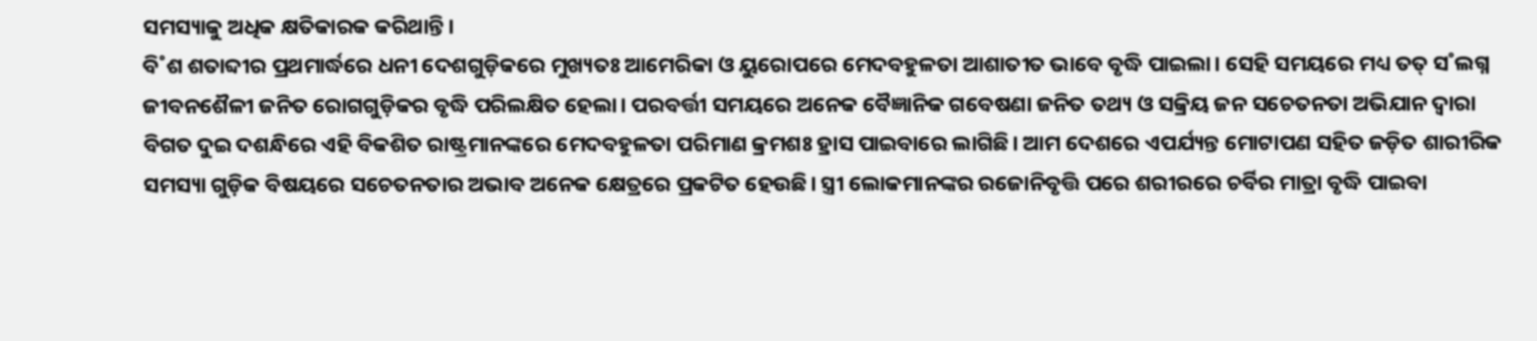ସମସ୍ୟାକୁ ଅଧିକ କ୍ଷତିକାରକ କରିଥାନ୍ତି।
ବି˚ଶ ଶତାବ୍ଦୀର ପ୍ରଥମାର୍ଦ୍ଧରେ ଧନୀ ଦେଶଗୁଡ଼ିକରେ ମୁଖ୍ୟତଃ ଆମେରିକା ଓ ୟୁରୋପରେ ମେଦବହୁଳତା ଆଶାତୀତ ଭାବେ ବୃଦ୍ଧି ପାଇଲା। ସେହି ସମୟରେ ମଧ୍ୟ ତତ୍ ସ˚ଲଗ୍ନ ଜୀବନଶୈଳୀ ଜନିତ ରୋଗଗୁଡ଼ିକର ବୃଦ୍ଧି ପରିଲକ୍ଷିତ ହେଲା। ପରବର୍ତ୍ତୀ ସମୟରେ ଅନେକ ବୈଜ୍ଞାନିକ ଗବେଷଣା ଜନିତ ତଥ୍ୟ ଓ ସକ୍ରିୟ ଜନ ସଚେତନତା ଅଭିଯାନ ଦ୍ବାରା ବିଗତ ଦୁଇ ଦଶନ୍ଧିରେ ଏହି ବିକଶିତ ରାଷ୍ଟ୍ରମାନଙ୍କରେ ମେଦବହୁଳତା ପରିମାଣ କ୍ରମଶଃ ହ୍ରାସ ପାଇବାରେ ଲାଗିଛି। ଆମ ଦେଶରେ ଏପର୍ଯ୍ୟନ୍ତ ମୋଟାପଣ ସହିତ ଜଡ଼ିତ ଶାରୀରିକ ସମସ୍ୟା ଗୁଡ଼ିକ ବିଷୟରେ ସଚେତନତାର ଅଭାବ ଅନେକ କ୍ଷେତ୍ରରେ ପ୍ରକଟିତ ହେଉଛି। ସ୍ତ୍ରୀ ଲୋକମାନଙ୍କର ରଜୋନିବୃତ୍ତି ପରେ ଶରୀରରେ ଚର୍ବିର ମାତ୍ରା ବୃଦ୍ଧି ପାଇବା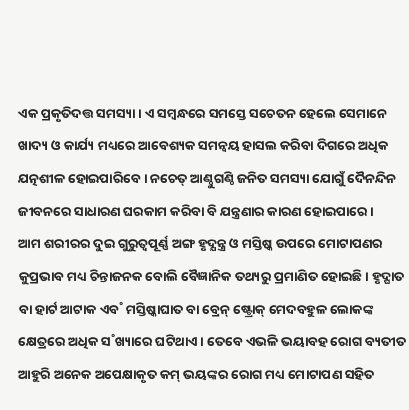ଏକ ପ୍ରକୃତିଦତ୍ତ ସମସ୍ୟା। ଏ ସମ୍ବନ୍ଧରେ ସମସ୍ତେ ସଚେତନ ହେଲେ ସେମାନେ ଖାଦ୍ୟ ଓ କାର୍ଯ୍ୟ ମଧ୍ୟରେ ଆବେଶ୍ୟକ ସମନ୍ବୟ ହାସଲ କରିବା ଦିଗରେ ଅଧିକ ଯତ୍ନଶୀଳ ହୋଇପାରିବେ। ନଚେତ୍ ଆଣ୍ଠୁଗଣ୍ଠି ଜନିତ ସମସ୍ୟା ଯୋଗୁଁ ଦୈନନ୍ଦିନ ଜୀବନରେ ସାଧାରଣ ଘରକାମ କରିବା ବି ଯନ୍ତ୍ରଣାର କାରଣ ହୋଇପାରେ।
ଆମ ଶରୀରର ଦୁଇ ଗୁରୁତ୍ବପୂର୍ଣ୍ଣ ଅଙ୍ଗ ହୃଦ୍ଯନ୍ତ୍ର ଓ ମସ୍ତିଷ୍କ ଉପରେ ମୋଟାପଣର କୁପ୍ରଭାବ ମଧ୍ୟ ଚିନ୍ତାଜନକ ବୋଲି ବୈଜ୍ଞାନିକ ତଥ୍ୟରୁ ପ୍ରମାଣିତ ହୋଇଛି। ହୃଦ୍ଘାତ ବା ହାର୍ଟ ଆଟାକ ଏବ˚ ମସ୍ତିଷ୍କାଘାତ ବା ବ୍ରେନ୍ ଷ୍ଟ୍ରୋକ୍ ମେଦବହୁଳ ଲୋକଙ୍କ କ୍ଷେତ୍ରରେ ଅଧିକ ସ˚ଖ୍ୟାରେ ଘଟିଥାଏ। ତେବେ ଏଭଳି ଭୟାବହ ରୋଗ ବ୍ୟତୀତ ଆହୁରି ଅନେକ ଅପେକ୍ଷାକୃତ କମ୍ ଭୟଙ୍କର ରୋଗ ମଧ୍ୟ ମୋଟାପଣ ସହିତ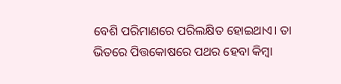ବେଶି ପରିମାଣରେ ପରିଲକ୍ଷିତ ହୋଇଥାଏ। ତା ଭିତରେ ପିତ୍ତକୋଷରେ ପଥର ହେବା କିମ୍ବା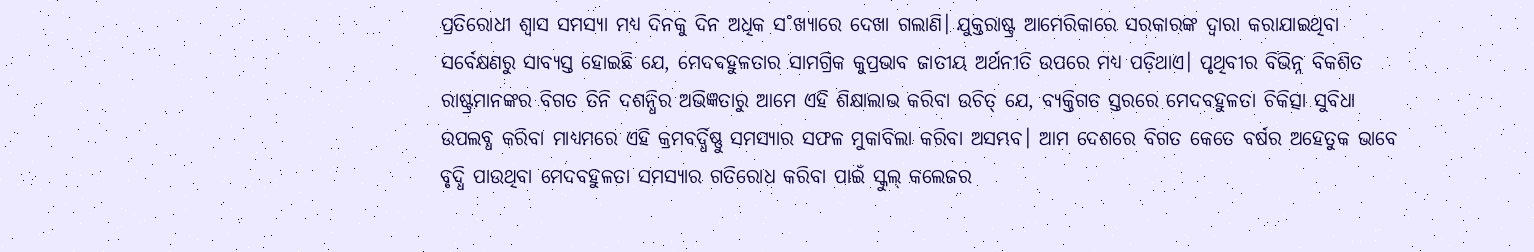ପ୍ରତିରୋଧୀ ଶ୍ବାସ ସମସ୍ୟା ମଧ୍ୟ ଦିନକୁ ଦିନ ଅଧିକ ସ˚ଖ୍ୟାରେ ଦେଖା ଗଲାଣି। ଯୁକ୍ତରାଷ୍ଟ୍ର ଆମେରିକାରେ ସରକାରଙ୍କ ଦ୍ବାରା କରାଯାଇଥିବା ସର୍ବେକ୍ଷଣରୁ ସାବ୍ୟସ୍ତ ହୋଇଛି ଯେ, ମେଦବହୁଳତାର ସାମଗ୍ରିକ କୁପ୍ରଭାବ ଜାତୀୟ ଅର୍ଥନୀତି ଉପରେ ମଧ୍ୟ ପଡ଼ିଥାଏ। ପୃଥିବୀର ବିଭିନ୍ନ ବିକଶିତ ରାଷ୍ଟ୍ରମାନଙ୍କର ବିଗତ ତିନି ଦଶନ୍ଧିର ଅଭିଜ୍ଞତାରୁ ଆମେ ଏହି ଶିକ୍ଷାଲାଭ କରିବା ଉଚିତ୍ ଯେ, ବ୍ୟକ୍ତିଗତ ସ୍ତରରେ ମେଦବହୁଳତା ଚିକିତ୍ସା ସୁବିଧା ଉପଲବ୍ଧ କରିବା ମାଧ୍ୟମରେ ଏହି କ୍ରମବର୍ଦ୍ଧିଷ୍ଣୁ ସମସ୍ୟାର ସଫଳ ମୁକାବିଲା କରିବା ଅସମ୍ଭବ। ଆମ ଦେଶରେ ବିଗତ କେତେ ବର୍ଷର ଅହେତୁକ ଭାବେ ବୃଦ୍ଧି ପାଉଥିବା ମେଦବହୁଳତା ସମସ୍ୟାର ଗତିରୋଧ କରିବା ପାଇଁ ସ୍କୁଲ୍ କଲେଜର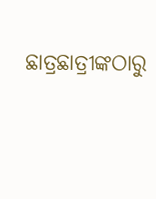ଛାତ୍ରଛାତ୍ରୀଙ୍କଠାରୁ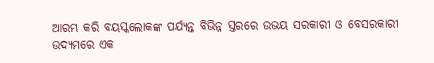ଆରମ୍ଭ କରି ବୟସ୍କଲୋକଙ୍କ ପର୍ଯ୍ୟନ୍ତ ବିଭିନ୍ନ ସ୍ତରରେ ଉଭୟ ସରକାରୀ ଓ ବେସରକାରୀ ଉଦ୍ୟମରେ ଏକ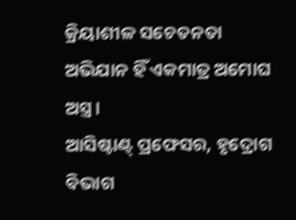କ୍ରିୟାଶୀଳ ସଚେତନତା ଅଭିଯାନ ହିଁ ଏକମାତ୍ର ଅମୋଘ ଅସ୍ତ୍ର।
ଆସିଷ୍ଟାଣ୍ଟ୍ ପ୍ରଫେସର, ହୃଦ୍ରୋଗ ବିଭାଗ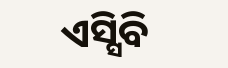ଏସ୍ସିବି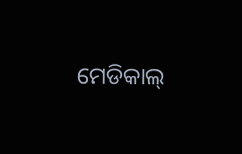ମେଡିକାଲ୍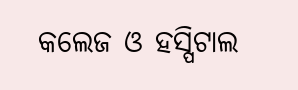କଲେଜ ଓ ହସ୍ପିଟାଲ